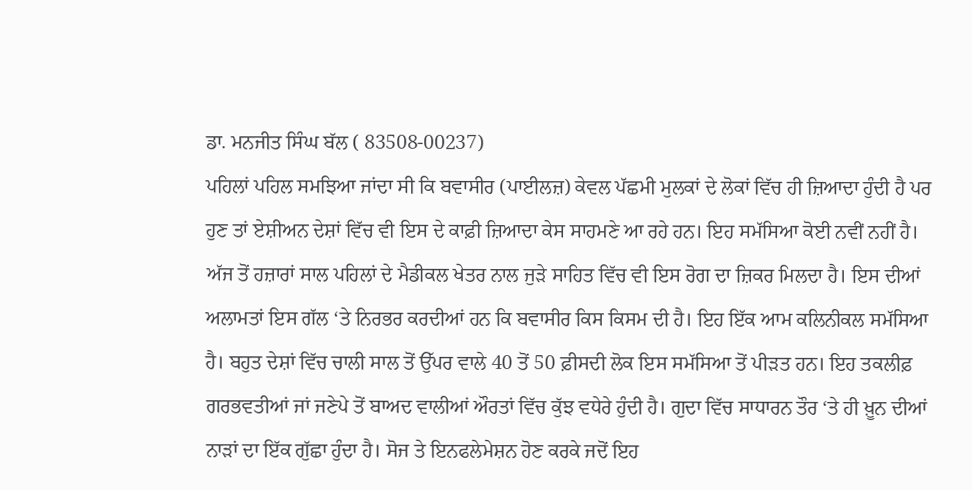ਡਾ. ਮਨਜੀਤ ਸਿੰਘ ਬੱਲ ( 83508-00237)
ਪਹਿਲਾਂ ਪਹਿਲ ਸਮਝਿਆ ਜਾਂਦਾ ਸੀ ਕਿ ਬਵਾਸੀਰ (ਪਾਈਲਜ਼) ਕੇਵਲ ਪੱਛਮੀ ਮੁਲਕਾਂ ਦੇ ਲੋਕਾਂ ਵਿੱਚ ਹੀ ਜ਼ਿਆਦਾ ਹੁੰਦੀ ਹੈ ਪਰ ਹੁਣ ਤਾਂ ਏਸ਼ੀਅਨ ਦੇਸ਼ਾਂ ਵਿੱਚ ਵੀ ਇਸ ਦੇ ਕਾਫ਼ੀ ਜ਼ਿਆਦਾ ਕੇਸ ਸਾਹਮਣੇ ਆ ਰਹੇ ਹਨ। ਇਹ ਸਮੱਸਿਆ ਕੋਈ ਨਵੀਂ ਨਹੀਂ ਹੈ। ਅੱਜ ਤੋਂ ਹਜ਼ਾਰਾਂ ਸਾਲ ਪਹਿਲਾਂ ਦੇ ਮੈਡੀਕਲ ਖੇਤਰ ਨਾਲ ਜੁੜੇ ਸਾਹਿਤ ਵਿੱਚ ਵੀ ਇਸ ਰੋਗ ਦਾ ਜ਼ਿਕਰ ਮਿਲਦਾ ਹੈ। ਇਸ ਦੀਆਂ ਅਲਾਮਤਾਂ ਇਸ ਗੱਲ ‘ਤੇ ਨਿਰਭਰ ਕਰਦੀਆਂ ਹਨ ਕਿ ਬਵਾਸੀਰ ਕਿਸ ਕਿਸਮ ਦੀ ਹੈ। ਇਹ ਇੱਕ ਆਮ ਕਲਿਨੀਕਲ ਸਮੱਸਿਆ ਹੈ। ਬਹੁਤ ਦੇਸ਼ਾਂ ਵਿੱਚ ਚਾਲੀ ਸਾਲ ਤੋਂ ਉੱਪਰ ਵਾਲੇ 40 ਤੋਂ 50 ਫ਼ੀਸਦੀ ਲੋਕ ਇਸ ਸਮੱਸਿਆ ਤੋਂ ਪੀੜਤ ਹਨ। ਇਹ ਤਕਲੀਫ਼ ਗਰਭਵਤੀਆਂ ਜਾਂ ਜਣੇਪੇ ਤੋਂ ਬਾਅਦ ਵਾਲੀਆਂ ਔਰਤਾਂ ਵਿੱਚ ਕੁੱਝ ਵਧੇਰੇ ਹੁੰਦੀ ਹੈ। ਗੁਦਾ ਵਿੱਚ ਸਾਧਾਰਨ ਤੌਰ ‘ਤੇ ਹੀ ਖ਼ੂਨ ਦੀਆਂ ਨਾੜਾਂ ਦਾ ਇੱਕ ਗੁੱਛਾ ਹੁੰਦਾ ਹੈ। ਸੋਜ ਤੇ ਇਨਫਲੇਮੇਸ਼ਨ ਹੋਣ ਕਰਕੇ ਜਦੋਂ ਇਹ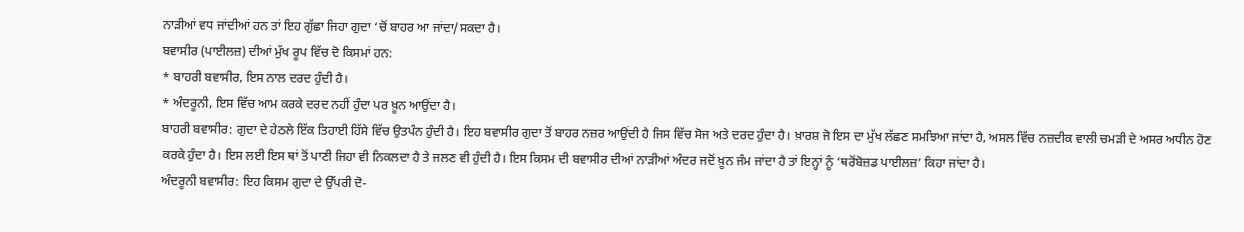ਨਾੜੀਆਂ ਵਧ ਜਾਂਦੀਆਂ ਹਨ ਤਾਂ ਇਹ ਗੁੱਛਾ ਜਿਹਾ ਗੁਦਾ ‘ਚੋਂ ਬਾਹਰ ਆ ਜਾਂਦਾ/ਸਕਦਾ ਹੈ।
ਬਵਾਸੀਰ (ਪਾਈਲਜ਼) ਦੀਆਂ ਮੁੱਖ ਰੂਪ ਵਿੱਚ ਦੋ ਕਿਸਮਾਂ ਹਨ:
* ਬਾਹਰੀ ਬਵਾਸੀਰ, ਇਸ ਨਾਲ ਦਰਦ ਹੁੰਦੀ ਹੈ।
* ਅੰਦਰੂਨੀ, ਇਸ ਵਿੱਚ ਆਮ ਕਰਕੇ ਦਰਦ ਨਹੀਂ ਹੁੰਦਾ ਪਰ ਖ਼ੂਨ ਆਉਂਦਾ ਹੈ।
ਬਾਹਰੀ ਬਵਾਸੀਰ: ਗੁਦਾ ਦੇ ਹੇਠਲੇ ਇੱਕ ਤਿਹਾਈ ਹਿੱਸੇ ਵਿੱਚ ਉਤਪੰਨ ਹੁੰਦੀ ਹੈ। ਇਹ ਬਵਾਸੀਰ ਗੁਦਾ ਤੋਂ ਬਾਹਰ ਨਜ਼ਰ ਆਉਂਦੀ ਹੈ ਜਿਸ ਵਿੱਚ ਸੋਜ ਅਤੇ ਦਰਦ ਹੁੰਦਾ ਹੈ। ਖ਼ਾਰਸ਼ ਜੋ ਇਸ ਦਾ ਮੁੱਖ ਲੱਛਣ ਸਮਝਿਆ ਜਾਂਦਾ ਹੈ, ਅਸਲ ਵਿੱਚ ਨਜ਼ਦੀਕ ਵਾਲੀ ਚਮੜੀ ਦੇ ਅਸਰ ਅਧੀਨ ਹੋਣ ਕਰਕੇ ਹੁੰਦਾ ਹੈ। ਇਸ ਲਈ ਇਸ ਥਾਂ ਤੋਂ ਪਾਣੀ ਜਿਹਾ ਵੀ ਨਿਕਲਦਾ ਹੈ ਤੇ ਜਲਣ ਵੀ ਹੁੰਦੀ ਹੈ। ਇਸ ਕਿਸਮ ਦੀ ਬਵਾਸੀਰ ਦੀਆਂ ਨਾੜੀਆਂ ਅੰਦਰ ਜਦੋਂ ਖ਼ੂਨ ਜੰਮ ਜਾਂਦਾ ਹੈ ਤਾਂ ਇਨ੍ਹਾਂ ਨੂੰ ‘ਥਰੋਂਬੋਜ਼ਡ ਪਾਈਲਜ਼’ ਕਿਹਾ ਜਾਂਦਾ ਹੈ।
ਅੰਦਰੂਨੀ ਬਵਾਸੀਰ: ਇਹ ਕਿਸਮ ਗੁਦਾ ਦੇ ਉੱਪਰੀ ਦੋ-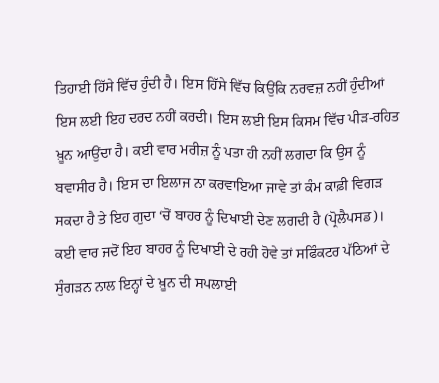ਤਿਹਾਈ ਹਿੱਸੇ ਵਿੱਚ ਹੁੰਦੀ ਹੈ। ਇਸ ਹਿੱਸੇ ਵਿੱਚ ਕਿਉਂਕਿ ਨਰਵਜ਼ ਨਹੀਂ ਹੁੰਦੀਆਂ ਇਸ ਲਈ ਇਹ ਦਰਦ ਨਹੀਂ ਕਰਦੀ। ਇਸ ਲਈ ਇਸ ਕਿਸਮ ਵਿੱਚ ਪੀੜ-ਰਹਿਤ ਖ਼ੂਨ ਆਉਂਦਾ ਹੈ। ਕਈ ਵਾਰ ਮਰੀਜ਼ ਨੂੰ ਪਤਾ ਹੀ ਨਹੀਂ ਲਗਦਾ ਕਿ ਉਸ ਨੂੰ ਬਵਾਸੀਰ ਹੈ। ਇਸ ਦਾ ਇਲਾਜ ਨਾ ਕਰਵਾਇਆ ਜਾਵੇ ਤਾਂ ਕੰਮ ਕਾਫ਼ੀ ਵਿਗੜ ਸਕਦਾ ਹੈ ਤੇ ਇਹ ਗੁਦਾ ‘ਚੋਂ ਬਾਹਰ ਨੂੰ ਦਿਖਾਈ ਦੇਣ ਲਗਦੀ ਹੈ (ਪ੍ਰੋਲੈਪਸਡ)। ਕਈ ਵਾਰ ਜਦੋਂ ਇਹ ਬਾਹਰ ਨੂੰ ਦਿਖਾਈ ਦੇ ਰਹੀ ਹੋਵੇ ਤਾਂ ਸਫਿੰਕਟਰ ਪੱਠਿਆਂ ਦੇ ਸੁੰਗੜਨ ਨਾਲ ਇਨ੍ਹਾਂ ਦੇ ਖ਼ੂਨ ਦੀ ਸਪਲਾਈ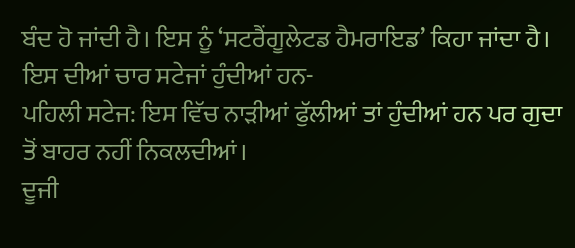ਬੰਦ ਹੋ ਜਾਂਦੀ ਹੈ। ਇਸ ਨੂੰ ‘ਸਟਰੈਂਗੂਲੇਟਡ ਹੈਮਰਾਇਡ’ ਕਿਹਾ ਜਾਂਦਾ ਹੈ। ਇਸ ਦੀਆਂ ਚਾਰ ਸਟੇਜਾਂ ਹੁੰਦੀਆਂ ਹਨ-
ਪਹਿਲੀ ਸਟੇਜ: ਇਸ ਵਿੱਚ ਨਾੜੀਆਂ ਫੁੱਲੀਆਂ ਤਾਂ ਹੁੰਦੀਆਂ ਹਨ ਪਰ ਗੁਦਾ ਤੋਂ ਬਾਹਰ ਨਹੀਂ ਨਿਕਲਦੀਆਂ।
ਦੂਜੀ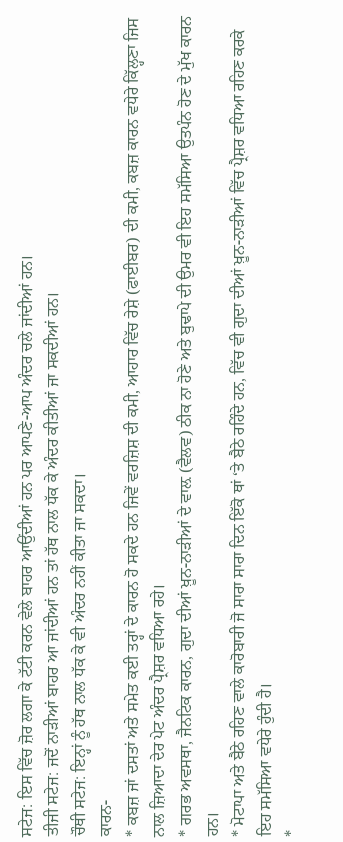ਸਟੇਜ: ਇਸ ਵਿੱਚ ਜ਼ੋਰ ਲਗਾ ਕੇ ਟੱਟੀ ਕਰਨ ਵੇਲੇ ਬਾਹਰ ਆਉਂਦੀਆਂ ਹਨ ਪਰ ਆਪਣੇ-ਆਪ ਅੰਦਰ ਚਲੇ ਜਾਂਦੀਆਂ ਹਨ।
ਤੀਜੀ ਸਟੇਜ: ਜਦੋਂ ਨਾੜੀਆਂ ਬਾਹਰ ਆ ਜਾਂਦੀਆਂ ਹਨ ਤਾਂ ਹੱਥ ਨਾਲ ਧੱਕ ਕੇ ਅੰਦਰ ਕੀਤੀਆਂ ਜਾ ਸਕਦੀਆਂ ਹਨ।
ਚੌਥੀ ਸਟੇਜ: ਇਨ੍ਹਾਂ ਨੂੰ ਹੱਥ ਨਾਲ ਧੱਕ ਕੇ ਵੀ ਅੰਦਰ ਨਹੀਂ ਕੀਤਾ ਜਾ ਸਕਦਾ।
ਕਾਰਨ-
* ਕਬਜ਼ ਜਾਂ ਦਸਤਾਂ ਅਤੇ ਸਮੇਤ ਕਈ ਤਰ੍ਹਾਂ ਦੇ ਕਾਰਨ ਹੋ ਸਕਦੇ ਹਨ ਜਿਵੇਂ ਵਰਜ਼ਿਸ਼ ਦੀ ਕਮੀ, ਆਹਾਰ ਵਿੱਚ ਰੇਸ਼ੇ (ਫਾਈਬਰ) ਦੀ ਕਮੀ, ਕਬਜ਼ ਕਾਰਨ ਵਧੇਰੇ ਕਿੱਲ੍ਹਣਾ ਜਿਸ ਨਾਲ ਜ਼ਿਆਦਾ ਦੇਰ ਪੇਟ ਅੰਦਰ ਪ੍ਰੈਸ਼ਰ ਵਧਿਆ ਰਹੇ।
* ਗਰਭ ਅਵਸਥਾ, ਜੈਨਟਿਕ ਕਾਰਨ, ਗੁਦਾ ਦੀਆਂ ਖ਼ੂਨ-ਨਾੜੀਆਂ ਦੇ ਵਾਲ਼ (ਵੈਲਵ) ਠੀਕ ਨਾ ਹੋਣੇ ਅਤੇ ਬੁਢਾਪੇ ਦੀ ਉਮਰ ਵੀ ਇਹ ਸਮੱਸਿਆ ਉਤਪੰਨ ਹੋਣ ਦੇ ਮੁੱਖ ਕਾਰਨ ਹਨ।
* ਮੋਟਾਪਾ ਅਤੇ ਬੈਠੇ ਰਹਿਣ ਵਾਲੇ ਕਾਰੋਬਾਰੀ ਜੋ ਸਾਰਾ ਸਾਰਾ ਦਿਨ ਇੱਕੋ ਥਾਂ ‘ਤੇ ਬੈਠੇ ਰਹਿੰਦੇ ਹਨ, ਵਿੱਚ ਵੀ ਗੁਦਾ ਦੀਆਂ ਖ਼ੂਨ-ਨਾੜੀਆਂ ਵਿੱਚ ਪ੍ਰੈਸ਼ਰ ਵਧਿਆ ਰਹਿਣ ਕਰਕੇ ਇਹ ਸਮੱਸਿਆ ਵਧੇਰੇ ਹੁੰਦੀ ਹੈ।
*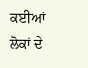ਕਈਆਂ ਲੋਕਾਂ ਦੇ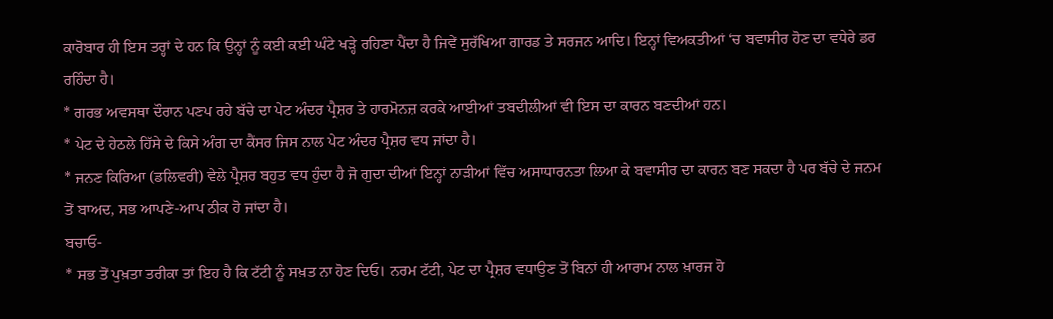ਕਾਰੋਬਾਰ ਹੀ ਇਸ ਤਰ੍ਹਾਂ ਦੇ ਹਨ ਕਿ ਉਨ੍ਹਾਂ ਨੂੰ ਕਈ ਕਈ ਘੰਟੇ ਖੜ੍ਹੇ ਰਹਿਣਾ ਪੈਂਦਾ ਹੈ ਜਿਵੇਂ ਸੁਰੱਖਿਆ ਗਾਰਡ ਤੇ ਸਰਜਨ ਆਦਿ। ਇਨ੍ਹਾਂ ਵਿਅਕਤੀਆਂ ‘ਚ ਬਵਾਸੀਰ ਹੋਣ ਦਾ ਵਧੇਰੇ ਡਰ ਰਹਿੰਦਾ ਹੈ।
* ਗਰਭ ਅਵਸਥਾ ਦੌਰਾਨ ਪਣਪ ਰਹੇ ਬੱਚੇ ਦਾ ਪੇਟ ਅੰਦਰ ਪ੍ਰੈਸ਼ਰ ਤੇ ਹਾਰਮੋਨਜ਼ ਕਰਕੇ ਆਈਆਂ ਤਬਦੀਲੀਆਂ ਵੀ ਇਸ ਦਾ ਕਾਰਨ ਬਣਦੀਆਂ ਹਨ।
* ਪੇਟ ਦੇ ਹੇਠਲੇ ਹਿੱਸੇ ਦੇ ਕਿਸੇ ਅੰਗ ਦਾ ਕੈਂਸਰ ਜਿਸ ਨਾਲ ਪੇਟ ਅੰਦਰ ਪ੍ਰੈਸ਼ਰ ਵਧ ਜਾਂਦਾ ਹੈ।
* ਜਨਣ ਕਿਰਿਆ (ਡਲਿਵਰੀ) ਵੇਲੇ ਪ੍ਰੈਸ਼ਰ ਬਹੁਤ ਵਧ ਹੁੰਦਾ ਹੈ ਜੋ ਗੁਦਾ ਦੀਆਂ ਇਨ੍ਹਾਂ ਨਾੜੀਆਂ ਵਿੱਚ ਅਸਾਧਾਰਨਤਾ ਲਿਆ ਕੇ ਬਵਾਸੀਰ ਦਾ ਕਾਰਨ ਬਣ ਸਕਦਾ ਹੈ ਪਰ ਬੱਚੇ ਦੇ ਜਨਮ ਤੋਂ ਬਾਅਦ, ਸਭ ਆਪਣੇ-ਆਪ ਠੀਕ ਹੋ ਜਾਂਦਾ ਹੈ।
ਬਚਾਓ-
* ਸਭ ਤੋਂ ਪੁਖ਼ਤਾ ਤਰੀਕਾ ਤਾਂ ਇਹ ਹੈ ਕਿ ਟੱਟੀ ਨੂੰ ਸਖ਼ਤ ਨਾ ਹੋਣ ਦਿਓ। ਨਰਮ ਟੱਟੀ, ਪੇਟ ਦਾ ਪ੍ਰੈਸ਼ਰ ਵਧਾਉਣ ਤੋਂ ਬਿਨਾਂ ਹੀ ਆਰਾਮ ਨਾਲ ਖ਼ਾਰਜ ਹੋ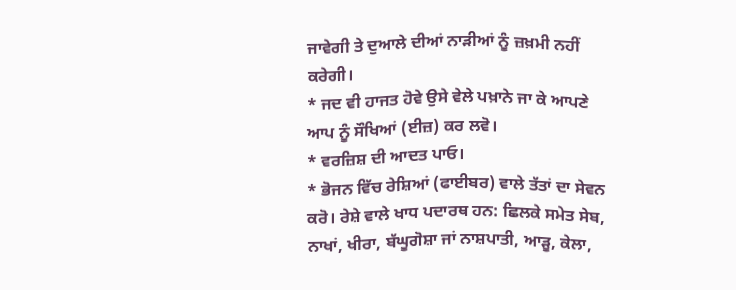ਜਾਵੇਗੀ ਤੇ ਦੁਆਲੇ ਦੀਆਂ ਨਾੜੀਆਂ ਨੂੰ ਜ਼ਖ਼ਮੀ ਨਹੀਂ ਕਰੇਗੀ।
* ਜਦ ਵੀ ਹਾਜਤ ਹੋਵੇ ਉਸੇ ਵੇਲੇ ਪਖ਼ਾਨੇ ਜਾ ਕੇ ਆਪਣੇ ਆਪ ਨੂੰ ਸੌਖਿਆਂ (ਈਜ਼) ਕਰ ਲਵੋ।
* ਵਰਜ਼ਿਸ਼ ਦੀ ਆਦਤ ਪਾਓ।
* ਭੋਜਨ ਵਿੱਚ ਰੇਸ਼ਿਆਂ (ਫਾਈਬਰ) ਵਾਲੇ ਤੱਤਾਂ ਦਾ ਸੇਵਨ ਕਰੋ। ਰੇਸ਼ੇ ਵਾਲੇ ਖਾਧ ਪਦਾਰਥ ਹਨ: ਛਿਲਕੇ ਸਮੇਤ ਸੇਬ, ਨਾਖਾਂ, ਖੀਰਾ, ਬੱਘੂਗੋਸ਼ਾ ਜਾਂ ਨਾਸ਼ਪਾਤੀ, ਆੜੂ, ਕੇਲਾ,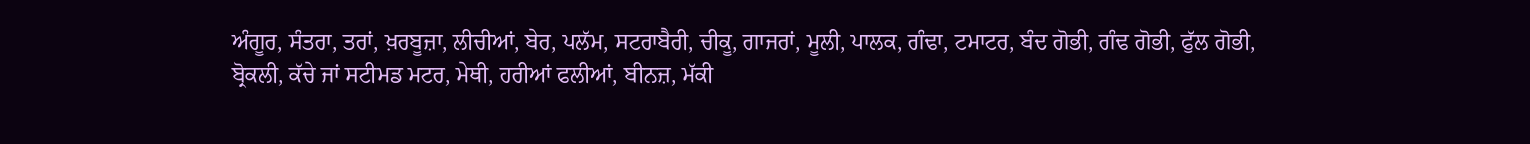ਅੰਗੂਰ, ਸੰਤਰਾ, ਤਰਾਂ, ਖ਼ਰਬੂਜ਼ਾ, ਲੀਚੀਆਂ, ਬੇਰ, ਪਲੱਮ, ਸਟਰਾਬੈਰੀ, ਚੀਕੂ, ਗਾਜਰਾਂ, ਮੂਲੀ, ਪਾਲਕ, ਗੰਢਾ, ਟਮਾਟਰ, ਬੰਦ ਗੋਭੀ, ਗੰਢ ਗੋਭੀ, ਫੁੱਲ ਗੋਭੀ, ਬ੍ਰੋਕਲੀ, ਕੱਚੇ ਜਾਂ ਸਟੀਮਡ ਮਟਰ, ਮੇਥੀ, ਹਰੀਆਂ ਫਲੀਆਂ, ਬੀਨਜ਼, ਮੱਕੀ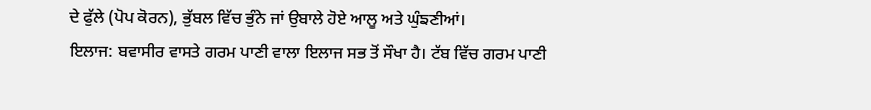ਦੇ ਫੁੱਲੇ (ਪੋਪ ਕੋਰਨ), ਭੁੱਬਲ ਵਿੱਚ ਭੁੰਨੇ ਜਾਂ ਉਬਾਲੇ ਹੋਏ ਆਲੂ ਅਤੇ ਘੁੰਙਣੀਆਂ।
ਇਲਾਜ: ਬਵਾਸੀਰ ਵਾਸਤੇ ਗਰਮ ਪਾਣੀ ਵਾਲਾ ਇਲਾਜ ਸਭ ਤੋਂ ਸੌਖਾ ਹੈ। ਟੱਬ ਵਿੱਚ ਗਰਮ ਪਾਣੀ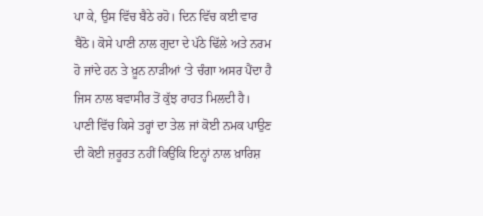ਪਾ ਕੇ, ਉਸ ਵਿੱਚ ਬੈਠੇ ਰਹੋ। ਦਿਨ ਵਿੱਚ ਕਈ ਵਾਰ ਬੈਠੋ। ਕੋਸੇ ਪਾਣੀ ਨਾਲ ਗੁਦਾ ਦੇ ਪੱਠੇ ਢਿੱਲੇ ਅਤੇ ਨਰਮ ਹੋ ਜਾਂਦੇ ਹਨ ਤੇ ਖ਼ੂਨ ਨਾੜੀਆਂ ‘ਤੇ ਚੰਗਾ ਅਸਰ ਪੈਂਦਾ ਹੈ ਜਿਸ ਨਾਲ ਬਵਾਸੀਰ ਤੋਂ ਕੁੱਝ ਰਾਹਤ ਮਿਲਦੀ ਹੈ। ਪਾਣੀ ਵਿੱਚ ਕਿਸੇ ਤਰ੍ਹਾਂ ਦਾ ਤੇਲ ਜਾਂ ਕੋਈ ਨਮਕ ਪਾਉਣ ਦੀ ਕੋਈ ਜ਼ਰੂਰਤ ਨਹੀਂ ਕਿਉਂਕਿ ਇਨ੍ਹਾਂ ਨਾਲ ਖ਼ਾਰਿਸ਼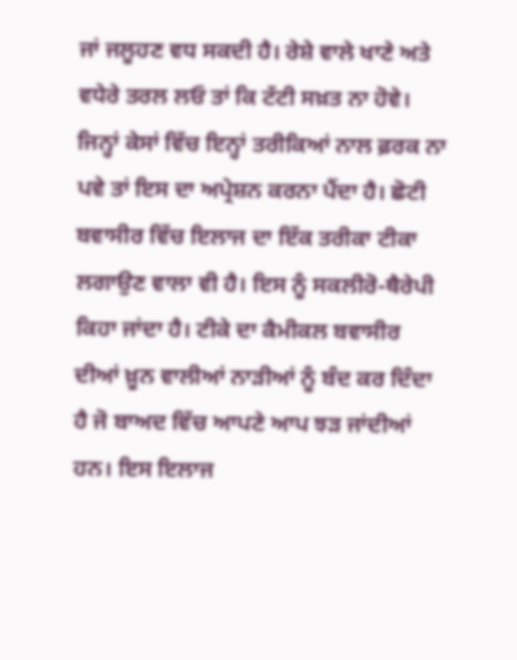ਜਾਂ ਜਲੂਹਣ ਵਧ ਸਕਦੀ ਹੈ। ਰੇਸ਼ੇ ਵਾਲੇ ਖਾਣੇ ਅਤੇ ਵਧੇਰੇ ਤਰਲ ਲਓ ਤਾਂ ਕਿ ਟੱਟੀ ਸਖ਼ਤ ਨਾ ਹੋਵੇ।
ਜਿਨ੍ਹਾਂ ਕੇਸਾਂ ਵਿੱਚ ਇਨ੍ਹਾਂ ਤਰੀਕਿਆਂ ਨਾਲ ਫ਼ਰਕ ਨਾ ਪਵੇ ਤਾਂ ਇਸ ਦਾ ਅਪ੍ਰੇਸ਼ਨ ਕਰਨਾ ਪੈਂਦਾ ਹੈ। ਛੋਟੀ ਬਵਾਸੀਰ ਵਿੱਚ ਇਲਾਜ ਦਾ ਇੱਕ ਤਰੀਕਾ ਟੀਕਾ ਲਗਾਉਣ ਵਾਲਾ ਵੀ ਹੈ। ਇਸ ਨੂੰ ਸਕਲੀਰੋ-ਥੈਰੇਪੀ ਕਿਹਾ ਜਾਂਦਾ ਹੈ। ਟੀਕੇ ਦਾ ਕੈਮੀਕਲ ਬਵਾਸੀਰ ਦੀਆਂ ਖ਼ੂਨ ਵਾਲੀਆਂ ਨਾੜੀਆਂ ਨੂੰ ਬੰਦ ਕਰ ਦਿੰਦਾ ਹੈ ਜੋ ਬਾਅਦ ਵਿੱਚ ਆਪਣੇ ਆਪ ਝੜ ਜਾਂਦੀਆਂ ਹਨ। ਇਸ ਇਲਾਜ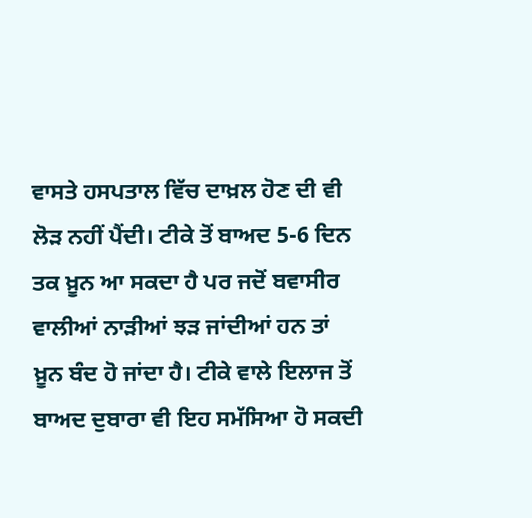ਵਾਸਤੇ ਹਸਪਤਾਲ ਵਿੱਚ ਦਾਖ਼ਲ ਹੋਣ ਦੀ ਵੀ ਲੋੜ ਨਹੀਂ ਪੈਂਦੀ। ਟੀਕੇ ਤੋਂ ਬਾਅਦ 5-6 ਦਿਨ ਤਕ ਖ਼ੂਨ ਆ ਸਕਦਾ ਹੈ ਪਰ ਜਦੋਂ ਬਵਾਸੀਰ ਵਾਲੀਆਂ ਨਾੜੀਆਂ ਝੜ ਜਾਂਦੀਆਂ ਹਨ ਤਾਂ ਖ਼ੂਨ ਬੰਦ ਹੋ ਜਾਂਦਾ ਹੈ। ਟੀਕੇ ਵਾਲੇ ਇਲਾਜ ਤੋਂ ਬਾਅਦ ਦੁਬਾਰਾ ਵੀ ਇਹ ਸਮੱਸਿਆ ਹੋ ਸਕਦੀ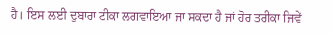ਹੈ। ਇਸ ਲਈ ਦੁਬਾਰਾ ਟੀਕਾ ਲਗਵਾਇਆ ਜਾ ਸਕਦਾ ਹੈ ਜਾਂ ਹੋਰ ਤਰੀਕਾ ਜਿਵੇਂ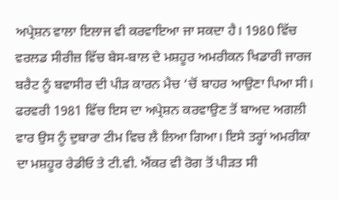ਅਪ੍ਰੇਸ਼ਨ ਵਾਲਾ ਇਲਾਜ ਵੀ ਕਰਵਾਇਆ ਜਾ ਸਕਦਾ ਹੈ। 1980 ਵਿੱਚ ਵਰਲਡ ਸੀਰੀਜ਼ ਵਿੱਚ ਬੇਸ-ਬਾਲ ਦੇ ਮਸ਼ਹੂਰ ਅਮਰੀਕਨ ਖਿਡਾਰੀ ਜਾਰਜ ਬਰੈਟ ਨੂੰ ਬਵਾਸੀਰ ਦੀ ਪੀੜ ਕਾਰਨ ਮੈਚ ‘ਚੋਂ ਬਾਹਰ ਆਉਣਾ ਪਿਆ ਸੀ। ਫਰਵਰੀ 1981 ਵਿੱਚ ਇਸ ਦਾ ਅਪ੍ਰੇਸ਼ਨ ਕਰਵਾਉਣ ਤੋਂ ਬਾਅਦ ਅਗਲੀ ਵਾਰ ਉਸ ਨੂੰ ਦੁਬਾਰਾ ਟੀਮ ਵਿਚ ਲੈ ਲਿਆ ਗਿਆ। ਇਸੇ ਤਰ੍ਹਾਂ ਅਮਰੀਕਾ ਦਾ ਮਸ਼ਹੂਰ ਰੇਡੀਓ ਤੇ ਟੀ.ਵੀ. ਐਂਕਰ ਵੀ ਰੋਗ ਤੋਂ ਪੀੜਤ ਸੀ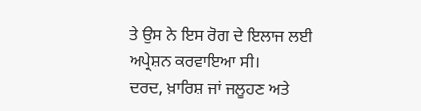ਤੇ ਉਸ ਨੇ ਇਸ ਰੋਗ ਦੇ ਇਲਾਜ ਲਈ ਅਪ੍ਰੇਸ਼ਨ ਕਰਵਾਇਆ ਸੀ।
ਦਰਦ, ਖ਼ਾਰਿਸ਼ ਜਾਂ ਜਲੂਹਣ ਅਤੇ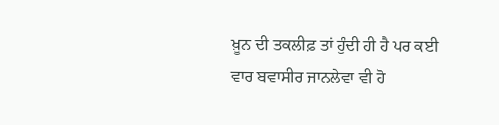ਖ਼ੂਨ ਦੀ ਤਕਲੀਫ਼ ਤਾਂ ਹੁੰਦੀ ਹੀ ਹੈ ਪਰ ਕਈ ਵਾਰ ਬਵਾਸੀਰ ਜਾਨਲੇਵਾ ਵੀ ਹੋ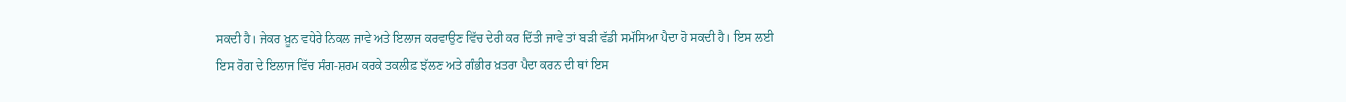ਸਕਦੀ ਹੈ। ਜੇਕਰ ਖ਼ੂਨ ਵਧੇਰੇ ਨਿਕਲ ਜਾਵੇ ਅਤੇ ਇਲਾਜ ਕਰਵਾਉਣ ਵਿੱਚ ਦੇਰੀ ਕਰ ਦਿੱਤੀ ਜਾਵੇ ਤਾਂ ਬੜੀ ਵੱਡੀ ਸਮੱਸਿਆ ਪੈਦਾ ਹੋ ਸਕਦੀ ਹੈ। ਇਸ ਲਈ ਇਸ ਰੋਗ ਦੇ ਇਲਾਜ ਵਿੱਚ ਸੰਗ-ਸ਼ਰਮ ਕਰਕੇ ਤਕਲੀਫ਼ ਝੱਲਣ ਅਤੇ ਗੰਭੀਰ ਖ਼ਤਰਾ ਪੈਦਾ ਕਰਨ ਦੀ ਥਾਂ ਇਸ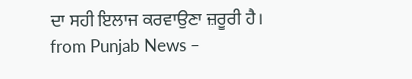ਦਾ ਸਹੀ ਇਲਾਜ ਕਰਵਾਉਣਾ ਜ਼ਰੂਰੀ ਹੈ।
from Punjab News –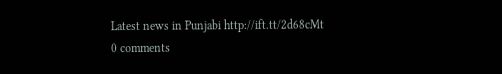Latest news in Punjabi http://ift.tt/2d68cMt
0 comments